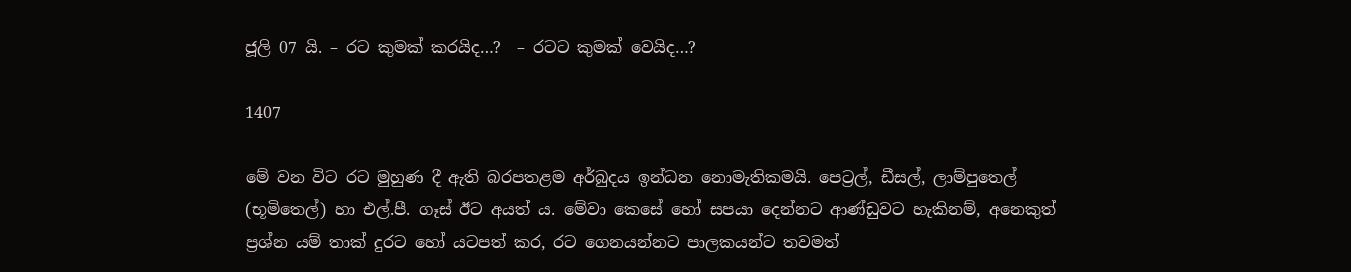ජූලි 07 යි. – රට කුමක් කරයිද…?  – රටට කුමක් වෙයිද…?

1407

මේ වන විට රට මුහුණ දී ඇති බරපතළම අර්බුදය ඉන්ධන නොමැතිකමයි. පෙට්‍රල්, ඩීසල්, ලාම්පුතෙල් (භූමිතෙල්) හා එල්.පී. ගෑස් ඊට අයත් ය. මේවා කෙසේ හෝ සපයා දෙන්නට ආණ්ඩුවට හැකිනම්, අනෙකුත් ප්‍රශ්න යම් තාක් දුරට හෝ යටපත් කර, රට ගෙනයන්නට පාලකයන්ට තවමත්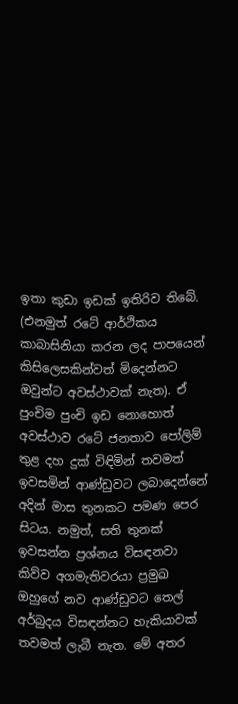ඉතා කුඩා ඉඩක් ඉතිරිව තිබේ. (එනමුත් රටේ ආර්ථිකය කාබාසිනියා කරන ලද පාපයෙන් කිසිලෙසකින්වත් මිදෙන්නට ඔවුන්ට අවස්ථාවක් නැත). ඒ පුංචිම පුංචි ඉඩ නොහොත් අවස්ථාව රටේ ජනතාව පෝලිම් තුළ දහ දුක් විඳිමින් තවමත් ඉවසමින් ආණ්ඩුවට ලබාදෙන්නේ අදින් මාස තුනකට පමණ පෙර සිටය. නමුත්, සති තුනක් ඉවසන්න ප්‍රශ්නය විසඳනවා කිව්ව අගමැතිවරයා ප්‍රමුඛ ඔහුගේ නව ආණ්ඩුවට තෙල් අර්බුදය විසඳන්නට හැකියාවක් තවමත් ලැබී නැත. මේ අතර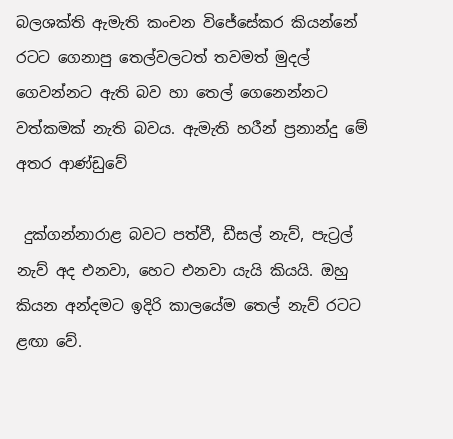බලශක්ති ඇමැති කංචන විජේසේකර කියන්නේ රටට ගෙනාපු තෙල්වලටත් තවමත් මුදල් ගෙවන්නට ඇති බව හා තෙල් ගෙනෙන්නට වත්කමක් නැති බවය. ඇමැති හරීන් ප්‍රනාන්දු මේ අතර ආණ්ඩුවේ

 දුක්ගන්නාරාළ බවට පත්වී, ඩීසල් නැව්, පැට්‍රල් නැව් අද එනවා, හෙට එනවා යැයි කියයි. ඔහු කියන අන්දමට ඉදිරි කාලයේම තෙල් නැව් රටට ළඟා වේ.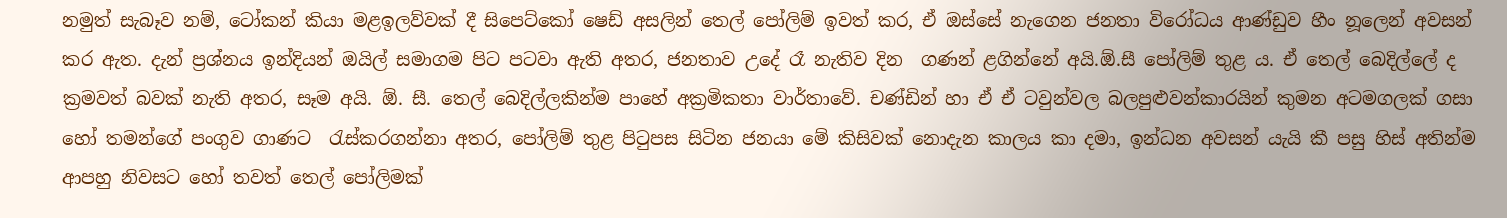නමුත් සැබෑව නම්, ටෝකන් කියා මළඉලව්වක් දී සිපෙට්කෝ ෂෙඩ් අසලින් තෙල් පෝලිම් ඉවත් කර, ඒ ඔස්සේ නැගෙන ජනතා විරෝධය ආණ්ඩුව හීං නූලෙන් අවසන් කර ඇත. දැන් ප්‍රශ්නය ඉන්දියන් ඔයිල් සමාගම පිට පටවා ඇති අතර, ජනතාව උදේ රෑ නැතිව දින  ගණන් ළගින්නේ අයි.ඕ.සී පෝලිම් තුළ ය. ඒ තෙල් බෙදිල්ලේ ද ක්‍රමවත් බවක් නැති අතර, සෑම අයි. ඕ. සී. තෙල් බෙදිල්ලකින්ම පාහේ අක්‍රමිකතා වාර්තාවේ. චණ්ඩින් හා ඒ ඒ ටවුන්වල බලපුළුවන්කාරයින් කුමන අටමගලක් ගසා හෝ තමන්ගේ පංගුව ගාණට  රැස්කරගන්නා අතර, පෝලිම් තුළ පිටුපස සිටින ජනයා මේ කිසිවක් නොදැන කාලය කා දමා, ඉන්ධන අවසන් යැයි කී පසු හිස් අතින්ම ආපහු නිවසට හෝ තවත් තෙල් පෝලිමක්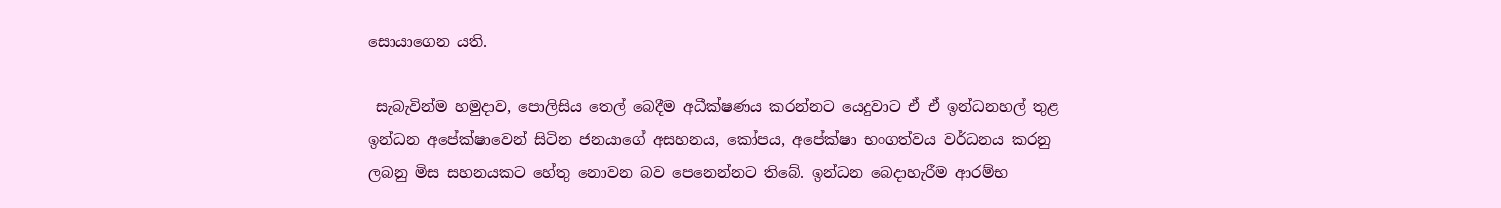සොයාගෙන යති.

 සැබැවින්ම හමුදාව, පොලිසිය තෙල් බෙදීම අධීක්ෂණය කරන්නට යෙදුවාට ඒ ඒ ඉන්ධනහල් තුළ ඉන්ධන අපේක්ෂාවෙන් සිටින ජනයාගේ අසහනය, කෝපය, අපේක්ෂා භංගත්වය වර්ධනය කරනු ලබනු මිස සහනයකට හේතු නොවන බව පෙනෙන්නට තිබේ. ඉන්ධන බෙදාහැරීම ආරම්භ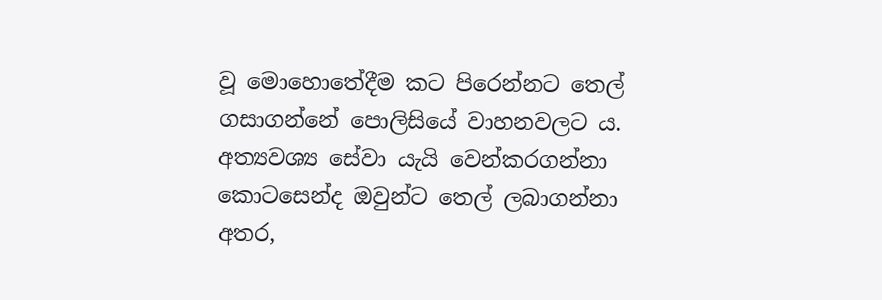වූ මොහොතේදීම කට පිරෙන්නට තෙල් ගසාගන්නේ පොලිසියේ වාහනවලට ය. අත්‍යවශ්‍ය සේවා යැයි වෙන්කරගන්නා කොටසෙන්ද ඔවුන්ට තෙල් ලබාගන්නා අතර,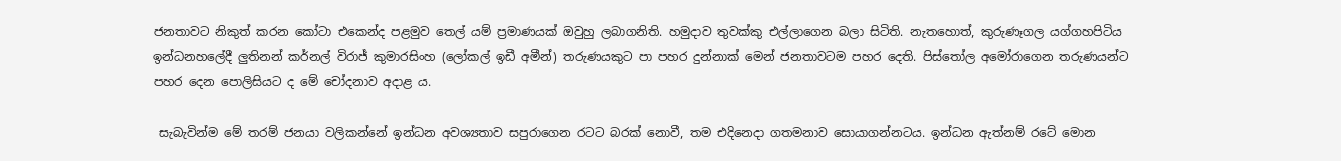ජනතාවට නිකුත් කරන කෝටා එකෙන්ද පළමුව තෙල් යම් ප්‍රමාණයක් ඔවුහු ලබාගනිති. හමුදාව තුවක්කු එල්ලාගෙන බලා සිටිති. නැතහොත්, කුරුණෑගල යග්ගහපිටිය ඉන්ධනහලේදී ලුතිනන් කර්නල් විරාජ් කුමාරසිංහ (ලෝකල් ඉඩී අමීන්) තරුණයකුට පා පහර දුන්නාක් මෙන් ජනතාවටම පහර දෙති. පිස්තෝල අමෝරාගෙන තරුණයන්ට පහර දෙන පොලිසියට ද මේ චෝදනාව අදාළ ය.

 සැබැවින්ම මේ තරම් ජනයා වලිකන්නේ ඉන්ධන අවශ්‍යතාව සපුරාගෙන රටට බරක් නොවී, තම එදිනෙදා ගතමනාව සොයාගන්නටය. ඉන්ධන ඇත්නම් රටේ මොන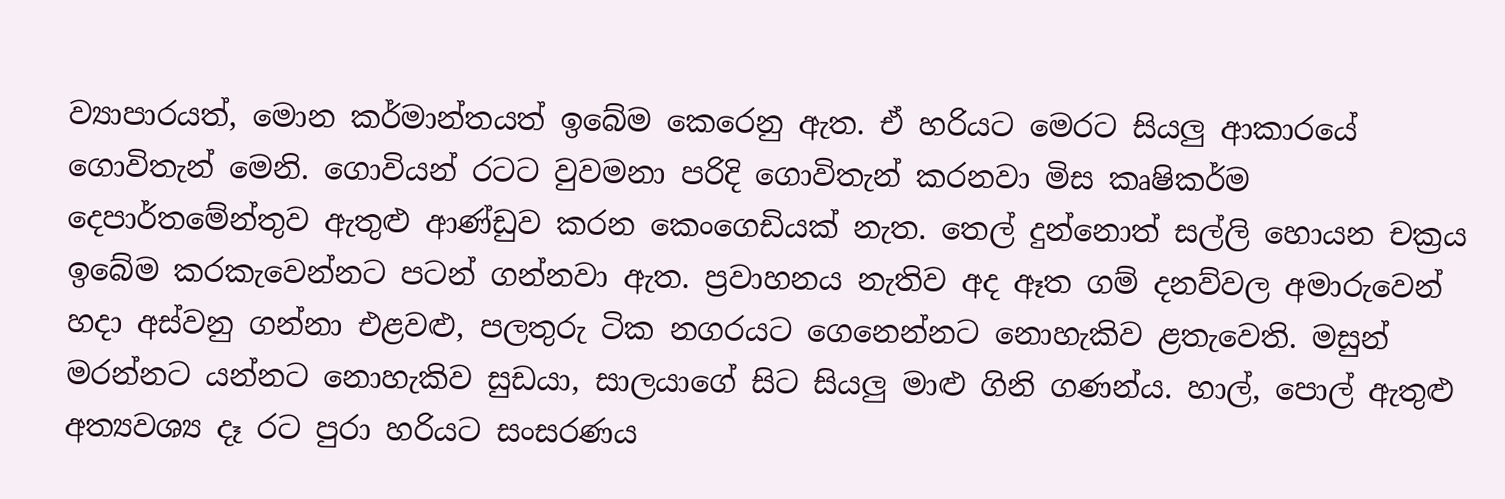ව්‍යාපාරයත්, මොන කර්මාන්තයත් ඉබේම කෙරෙනු ඇත. ඒ හරියට මෙරට සියලු ආකාරයේ  ගොවිතැන් මෙනි. ගොවියන් රටට වුවමනා පරිදි ගොවිතැන් කරනවා මිස කෘෂිකර්ම දෙපාර්තමේන්තුව ඇතුළු ආණ්ඩුව කරන කෙංගෙඩියක් නැත. තෙල් දුන්නොත් සල්ලි හොයන චක්‍රය ඉබේම කරකැවෙන්නට පටන් ගන්නවා ඇත. ප්‍රවාහනය නැතිව අද ඈත ගම් දනව්වල අමාරුවෙන් හදා අස්වනු ගන්නා එළවළු, පලතුරු ටික නගරයට ගෙනෙන්නට නොහැකිව ළතැවෙති. මසුන් මරන්නට යන්නට නොහැකිව සුඩයා, සාලයාගේ සිට සියලු මාළු ගිනි ගණන්ය. හාල්, පොල් ඇතුළු අත්‍යවශ්‍ය දෑ රට පුරා හරියට සංසරණය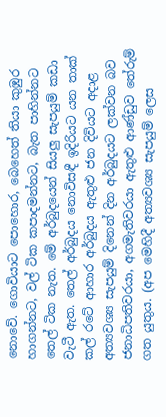නොවේ. ගොවියාට පොහොර, බෙහෙත් තියා කුඹුර හාගන්නට, වල් ටික කපාදමන්නට, බැත පාහින්නට තෙල් ටික නැත. මේ අර්බුදයෙන් සියලු සැපයුම් කඩා වැටී ඇත. තෙල් අර්බුදය නොවිසඳී ඉදිරියට යන තාක් කල් රටේ ආහාර අර්බුදය ඇතුළු ජන දිවියට අදාළ අත්‍යවශ්‍ය සැපයුම් දිනෙන් දින අර්බුදයට ලක්වන බව ජනාධිපතිවරයා, අගමැතිවරයා ඇතුළු ආණ්ඩුව තේරුම් ගත යුතුය. (අප මෙහිදී අත්‍යවශ්‍ය සැපයුම් ලෙස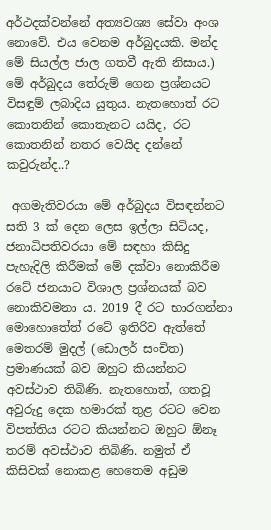අර්ථදක්වන්නේ අත්‍යවශ්‍ය සේවා අංශ නොවේ. එය වෙනම අර්බුදයකි. මන්ද මේ සියල්ල ජාල ගතවී ඇති නිසාය.) මේ අර්බුදය තේරුම් ගෙන ප්‍රශ්නයට විසඳුම් ලබාදිය යුතුය. නැතහොත් රට කොතනින් කොතැනට යයිද, රට කොතනින් නතර වෙයිද දන්නේ කවුරුන්ද..?

 අගමැතිවරයා මේ අර්බුදය විසඳන්නට සති 3 ක් දෙන ලෙස ඉල්ලා සිටියද, ජනාධිපතිවරයා මේ සඳහා කිසිදු පැහැදිලි කිරීමක් මේ දක්වා නොකිරීම රටේ ජනයාට විශාල ප්‍රශ්නයක් බව නොකිවමනා ය. 2019 දී රට භාරගන්නා මොහොතේත් රටේ ඉතිරිව ඇත්තේ මෙතරම් මුදල් (ඩොලර් සංචිත) ප්‍රමාණයක් බව ඔහුට කියන්නට අවස්ථාව තිබිණි. නැතහොත්, ගතවූ අවුරුදු දෙක හමාරක් තුළ රටට වෙන විපත්තිය රටට කියන්නට ඔහුට ඕනෑ තරම් අවස්ථාව තිබිණි. නමුත් ඒ කිසිවක් නොකළ හෙතෙම අඩුම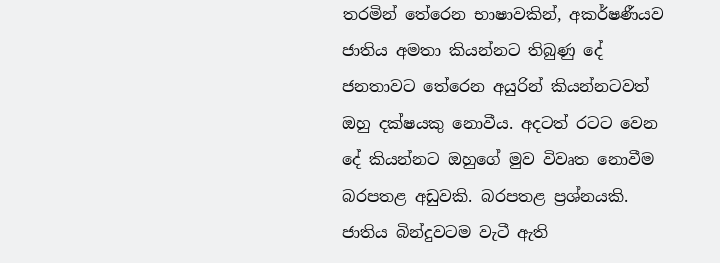තරමින් තේරෙන භාෂාවකින්, අකර්ෂණීයව ජාතිය අමතා කියන්නට තිබුණු දේ ජනතාවට තේරෙන අයුරින් කියන්නටවත් ඔහු දක්ෂයකු නොවීය. අදටත් රටට වෙන දේ කියන්නට ඔහුගේ මුව විවෘත නොවීම බරපතළ අඩුවකි. බරපතළ ප්‍රශ්නයකි. ජාතිය බින්දුවටම වැටී ඇති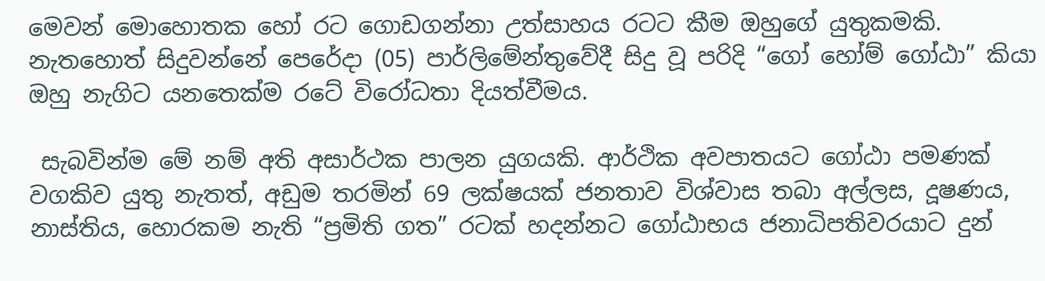මෙවන් මොහොතක හෝ රට ගොඩගන්නා උත්සාහය රටට කීම ඔහුගේ යුතුකමකි. නැතහොත් සිදුවන්නේ පෙරේදා (05) පාර්ලිමේන්තුවේදී සිදු වූ පරිදි “ගෝ හෝම් ගෝඨා” කියා ඔහු නැගිට යනතෙක්ම රටේ විරෝධතා දියත්වීමය.

 සැබවින්ම මේ නම් අති අසාර්ථක පාලන යුගයකි. ආර්ථික අවපාතයට ගෝඨා පමණක් වගකිව යුතු නැතත්, අඩුම තරමින් 69 ලක්ෂයක් ජනතාව විශ්වාස තබා අල්ලස, දූෂණය, නාස්තිය, හොරකම නැති “ප්‍රමිති ගත” රටක් හදන්නට ගෝඨාභය ජනාධිපතිවරයාට දුන්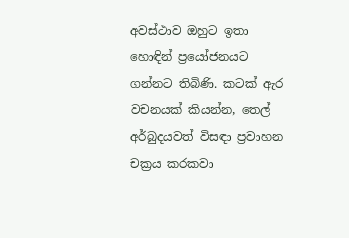අවස්ථාව ඔහුට ඉතා හොඳින් ප්‍රයෝජනයට ගන්නට තිබිණි. කටක් ඇර වචනයක් කියන්න, තෙල් අර්බුදයවත් විසඳා ප්‍රවාහන චක්‍රය කරකවා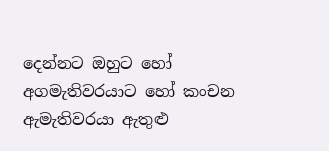දෙන්නට ඔහුට හෝ අගමැතිවරයාට හෝ කංචන ඇමැතිවරයා ඇතුළු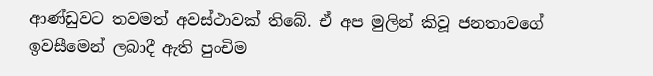ආණ්ඩුවට තවමත් අවස්ථාවක් තිබේ. ඒ අප මුලින් කිවූ ජනතාවගේ ඉවසීමෙන් ලබාදී ඇති පුංචිම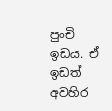පුංචි ඉඩය. ඒ ඉඩත් අවහිර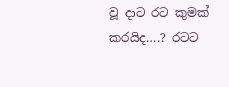වූ දාට රට කුමක් කරයිද….? රටට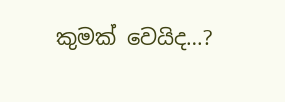කුමක් වෙයිද…?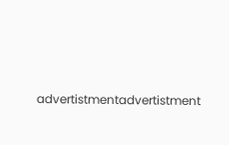advertistmentadvertistment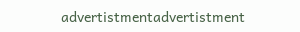advertistmentadvertistment